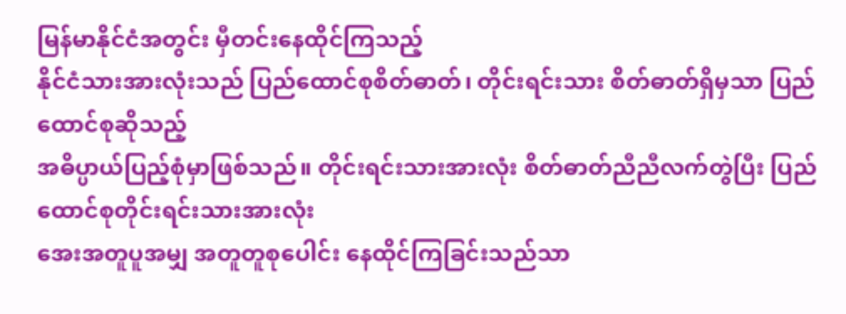မြန်မာနိုင်ငံအတွင်း မှီတင်းနေထိုင်ကြသည့်
နိုင်ငံသားအားလုံးသည် ပြည်ထောင်စုစိတ်ဓာတ်၊ တိုင်းရင်းသား စိတ်ဓာတ်ရှိမှသာ ပြည်ထောင်စုဆိုသည့်
အဓိပ္ပာယ်ပြည့်စုံမှာဖြစ်သည်။ တိုင်းရင်းသားအားလုံး စိတ်ဓာတ်ညီညီလက်တွဲပြီး ပြည်ထောင်စုတိုင်းရင်းသားအားလုံး
အေးအတူပူအမျှ အတူတူစုပေါင်း နေထိုင်ကြခြင်းသည်သာ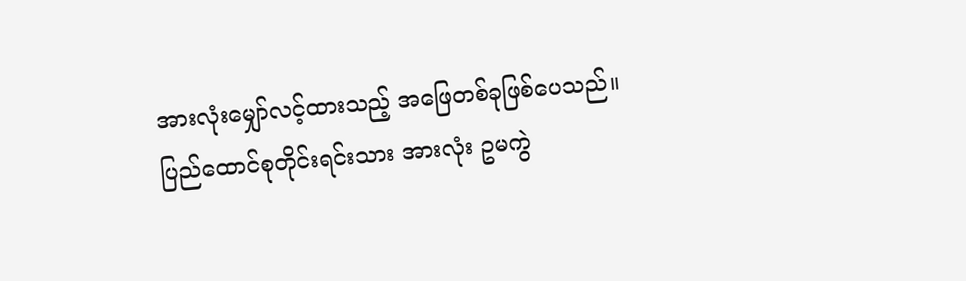အားလုံးမျှော်လင့်ထားသည့် အဖြေတစ်ခုဖြစ်ပေသည်။
ပြည်ထောင်စုတိုင်းရင်းသား အားလုံး ဥမကွဲ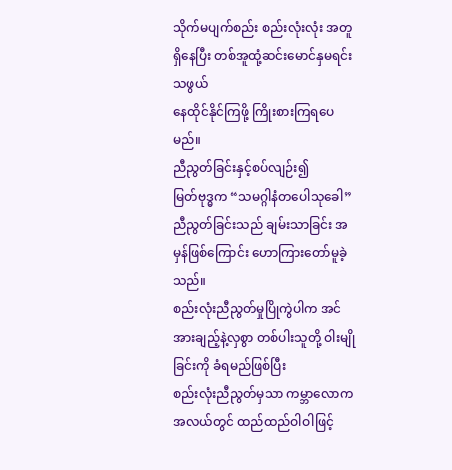သိုက်မပျက်စည်း စည်းလုံးလုံး အတူရှိနေပြီး တစ်အူထုံ့ဆင်းမောင်နှမရင်းသဖွယ်
နေထိုင်နိုင်ကြဖို့ ကြိုးစားကြရပေမည်။
ညီညွတ်ခြင်းနှင့်စပ်လျဉ်း၍
မြတ်ဗုဒ္ဓက “သမဂ္ဂါနံတပေါသုခေါ” ညီညွတ်ခြင်းသည် ချမ်းသာခြင်း အမှန်ဖြစ်ကြောင်း ဟောကြားတော်မူခဲ့သည်။
စည်းလုံးညီညွတ်မှုပြိုကွဲပါက အင်အားချည့်နဲ့လှစွာ တစ်ပါးသူတို့ ဝါးမျိုခြင်းကို ခံရမည်ဖြစ်ပြီး
စည်းလုံးညီညွတ်မှသာ ကမ္ဘာလောကအလယ်တွင် ထည်ထည်ဝါဝါဖြင့်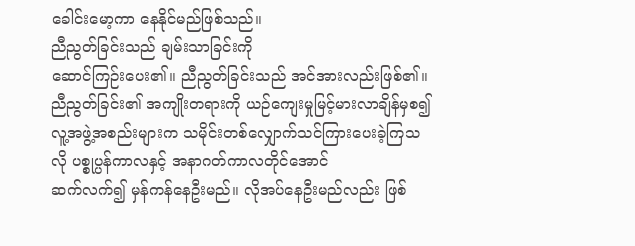ခေါင်းမော့ကာ နေနိုင်မည်ဖြစ်သည်။
ညီညွတ်ခြင်းသည် ချမ်းသာခြင်းကို
ဆောင်ကြဉ်းပေး၏။ ညီညွတ်ခြင်းသည် အင်အားလည်းဖြစ်၏။ ညီညွတ်ခြင်း၏ အကျိုးတရားကို ယဉ်ကျေးမှုမြင့်မားလာချိန်မှစ၍
လူ့အဖွဲ့အစည်းများက သမိုင်းတစ်လျှောက်သင်ကြားပေးခဲ့ကြသလို ပစ္စုပ္ပန်ကာလနှင့် အနာဂတ်ကာလတိုင်အောင်
ဆက်လက်၍ မှန်ကန်နေဦးမည်။ လိုအပ်နေဦးမည်လည်း ဖြစ်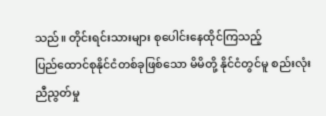သည်။ တိုင်းရင်းသားများ စုပေါင်းနေထိုင်ကြသည့်
ပြည်ထောင်စုနိုင်ငံတစ်ခုဖြစ်သော မိမိတို့ နိုင်ငံတွင်မူ စည်းလုံးညီညွတ်မှု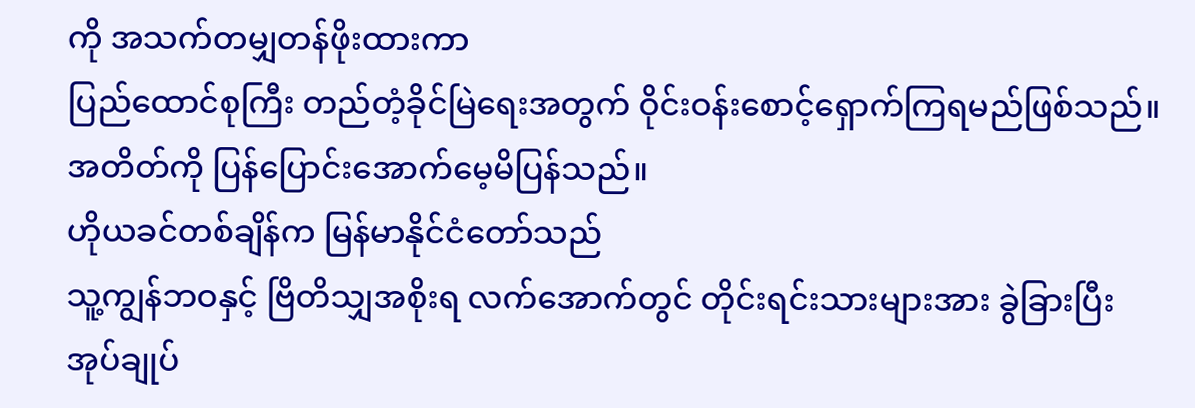ကို အသက်တမျှတန်ဖိုးထားကာ
ပြည်ထောင်စုကြီး တည်တံ့ခိုင်မြဲရေးအတွက် ဝိုင်းဝန်းစောင့်ရှောက်ကြရမည်ဖြစ်သည်။
အတိတ်ကို ပြန်ပြောင်းအောက်မေ့မိပြန်သည်။
ဟိုယခင်တစ်ချိန်က မြန်မာနိုင်ငံတော်သည်
သူ့ကျွန်ဘဝနှင့် ဗြိတိသျှအစိုးရ လက်အောက်တွင် တိုင်းရင်းသားများအား ခွဲခြားပြီး အုပ်ချုပ်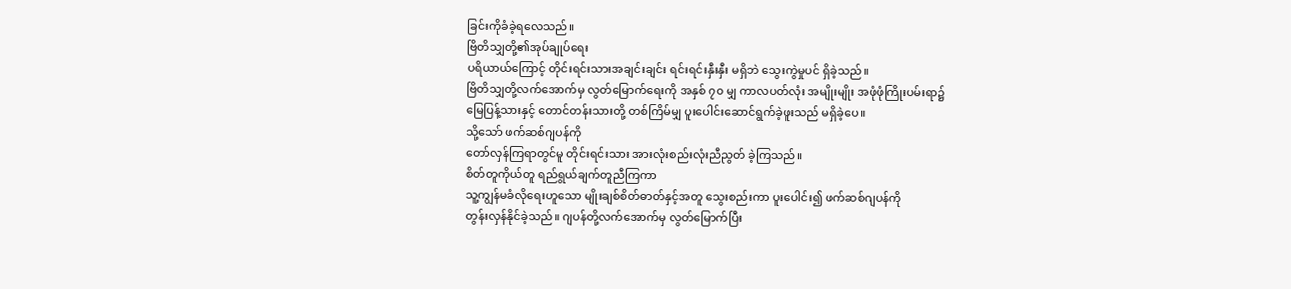ခြင်းကိုခံခဲ့ရလေသည်။
ဗြိတိသျှတို့၏အုပ်ချုပ်ရေး
ပရိယာယ်ကြောင့် တိုင်းရင်းသားအချင်းချင်း ရင်းရင်းနှီးနှီး မရှိဘဲ သွေးကွဲမှုပင် ရှိခဲ့သည်။
ဗြိတိသျှတို့လက်အောက်မှ လွတ်မြောက်ရေးကို အနှစ် ၇၀ မျှ ကာလပတ်လုံး အမျိုးမျိုး အဖုံဖုံကြိုးပမ်းရာ၌
မြေပြန့်သားနှင့် တောင်တန်းသားတို့ တစ်ကြိမ်မျှ ပူးပေါင်းဆောင်ရွက်ခဲ့ဖူးသည် မရှိခဲ့ပေ။
သို့သော် ဖက်ဆစ်ဂျပန်ကို
တော်လှန်ကြရာတွင်မူ တိုင်းရင်းသား အားလုံးစည်းလုံးညီညွတ် ခဲ့ကြသည်။
စိတ်တူကိုယ်တူ ရည်ရွယ်ချက်တူညီကြကာ
သူ့ကျွန်မခံလိုရေးဟူသော မျိုးချစ်စိတ်ဓာတ်နှင့်အတူ သွေးစည်းကာ ပူးပေါင်း၍ ဖက်ဆစ်ဂျပန်ကို
တွန်းလှန်နိုင်ခဲ့သည်။ ဂျပန်တို့လက်အောက်မှ လွတ်မြောက်ပြီး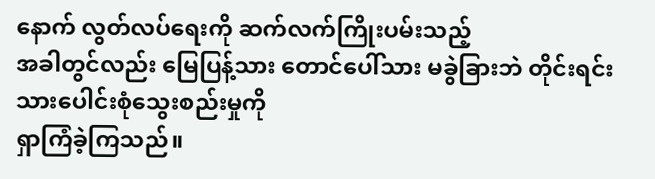နောက် လွတ်လပ်ရေးကို ဆက်လက်ကြိုးပမ်းသည့်
အခါတွင်လည်း မြေပြန့်သား တောင်ပေါ်သား မခွဲခြားဘဲ တိုင်းရင်းသားပေါင်းစုံသွေးစည်းမှုကို
ရှာကြံခဲ့ကြသည်။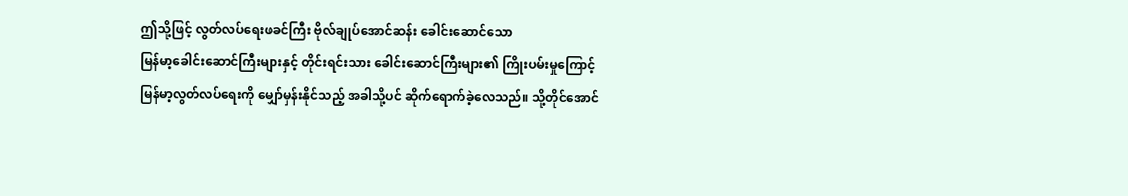ဤသို့ဖြင့် လွတ်လပ်ရေးဖခင်ကြီး ဗိုလ်ချုပ်အောင်ဆန်း ခေါင်းဆောင်သော
မြန်မာ့ခေါင်းဆောင်ကြီးများနှင့် တိုင်းရင်းသား ခေါင်းဆောင်ကြီးများ၏ ကြိုးပမ်းမှုကြောင့်
မြန်မာ့လွတ်လပ်ရေးကို မျှော်မှန်းနိုင်သည့် အခါသို့ပင် ဆိုက်ရောက်ခဲ့လေသည်။ သို့တိုင်အောင်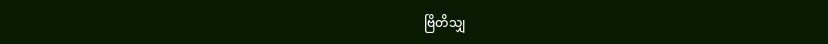ဗြိတိသျှ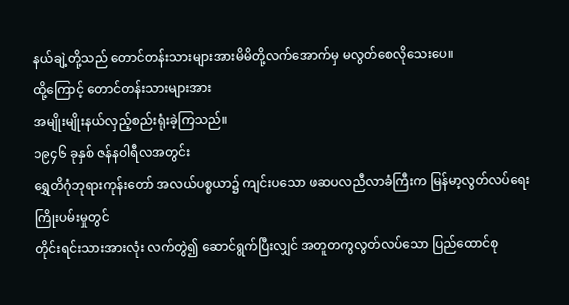နယ်ချဲ့တို့သည် တောင်တန်းသားများအားမိမိတို့လက်အောက်မှ မလွတ်စေလိုသေးပေ။
ထို့ကြောင့် တောင်တန်းသားများအား
အမျိုးမျိုးနယ်လှည့်စည်းရုံးခဲ့ကြသည်။
၁၉၄၆ ခုနှစ် ဇန်နဝါရီလအတွင်း
ရွှေတိဂုံဘုရားကုန်းတော် အလယ်ပစ္စယာ၌ ကျင်းပသော ဖဆပလညီလာခံကြီးက မြန်မာ့လွတ်လပ်ရေးကြိုးပမ်းမှုတွင်
တိုင်းရင်းသားအားလုံး လက်တွဲ၍ ဆောင်ရွက်ပြီးလျှင် အတူတကွလွတ်လပ်သော ပြည်ထောင်စု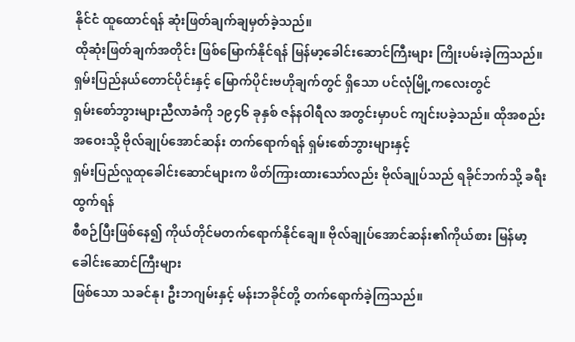နိုင်ငံ ထူထောင်ရန် ဆုံးဖြတ်ချက်ချမှတ်ခဲ့သည်။
ထိုဆုံးဖြတ်ချက်အတိုင်း ဖြစ်မြောက်နိုင်ရန် မြန်မာ့ခေါင်းဆောင်ကြီးများ ကြိုးပမ်းခဲ့ကြသည်။
ရှမ်းပြည်နယ်တောင်ပိုင်းနှင့် မြောက်ပိုင်းဗဟိုချက်တွင် ရှိသော ပင်လုံမြို့ကလေးတွင်
ရှမ်းစော်ဘွားများညီလာခံကို ၁၉၄၆ ခုနှစ် ဇန်နဝါရီလ အတွင်းမှာပင် ကျင်းပခဲ့သည်။ ထိုအစည်းအဝေးသို့ ဗိုလ်ချုပ်အောင်ဆန်း တက်ရောက်ရန် ရှမ်းစော်ဘွားများနှင့်
ရှမ်းပြည်လူထုခေါင်းဆောင်များက ဖိတ်ကြားထားသော်လည်း ဗိုလ်ချုပ်သည် ရခိုင်ဘက်သို့ ခရီးထွက်ရန်
စီစဉ်ပြီးဖြစ်နေ၍ ကိုယ်တိုင်မတက်ရောက်နိုင်ချေ။ ဗိုလ်ချုပ်အောင်ဆန်း၏ကိုယ်စား မြန်မာ့ခေါင်းဆောင်ကြီးများ
ဖြစ်သော သခင်နု၊ ဦးဘဂျမ်းနှင့် မန်းဘခိုင်တို့ တက်ရောက်ခဲ့ကြသည်။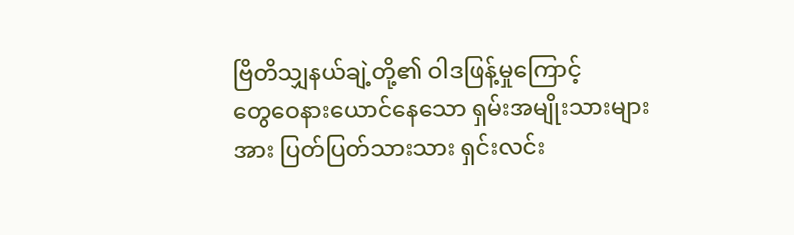ဗြိတိသျှနယ်ချဲ့တို့၏ ဝါဒဖြန့်မှုကြောင့်
တွေဝေနားယောင်နေသော ရှမ်းအမျိုးသားများအား ပြတ်ပြတ်သားသား ရှင်းလင်း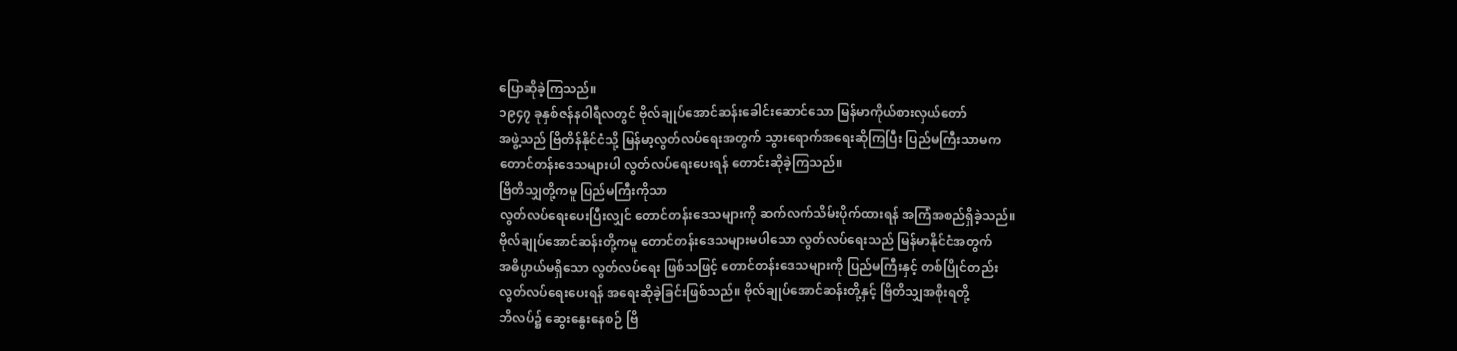ပြောဆိုခဲ့ကြသည်။
၁၉၄၇ ခုနှစ်ဇန်နဝါရီလတွင် ဗိုလ်ချုပ်အောင်ဆန်းခေါင်းဆောင်သော မြန်မာကိုယ်စားလှယ်တော်
အဖွဲ့သည် ဗြိတိန်နိုင်ငံသို့ မြန်မာ့လွတ်လပ်ရေးအတွက် သွားရောက်အရေးဆိုကြပြီး ပြည်မကြီးသာမက
တောင်တန်းဒေသများပါ လွတ်လပ်ရေးပေးရန် တောင်းဆိုခဲ့ကြသည်။
ဗြိတိသျှတို့ကမူ ပြည်မကြီးကိုသာ
လွတ်လပ်ရေးပေးပြီးလျှင် တောင်တန်းဒေသများကို ဆက်လက်သိမ်းပိုက်ထားရန် အကြံအစည်ရှိခဲ့သည်။
ဗိုလ်ချုပ်အောင်ဆန်းတို့ကမူ တောင်တန်းဒေသများမပါသော လွတ်လပ်ရေးသည် မြန်မာနိုင်ငံအတွက်
အဓိပ္ပာယ်မရှိသော လွတ်လပ်ရေး ဖြစ်သဖြင့် တောင်တန်းဒေသများကို ပြည်မကြီးနှင့် တစ်ပြိုင်တည်း
လွတ်လပ်ရေးပေးရန် အရေးဆိုခဲ့ခြင်းဖြစ်သည်။ ဗိုလ်ချုပ်အောင်ဆန်းတို့နှင့် ဗြိတိသျှအစိုးရတို့
ဘိလပ်၌ ဆွေးနွေးနေစဉ် ဗြိ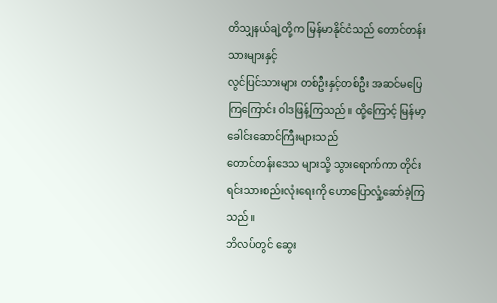တိသျှနယ်ချဲ့တို့က မြန်မာနိုင်ငံသည် တောင်တန်းသားများနှင့်
လွင်ပြင်သားများ တစ်ဦးနှင့်တစ်ဦး အဆင်မပြေကြကြောင်း ဝါဒဖြန့်ကြသည်။ ထို့ကြောင့် မြန်မာ့ခေါင်းဆောင်ကြီးများသည်
တောင်တန်းဒေသ များသို့ သွားရောက်ကာ တိုင်းရင်းသားစည်းလုံးရေးကို ဟောပြောလှုံ့ဆော်ခဲ့ကြသည်။
ဘိလပ်တွင် ဆွေး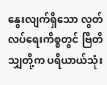နွေးလျက်ရှိသော လွတ်လပ်ရေးကိစ္စတွင် ဗြိတိသျှတို့က ပရိယာယ်သုံး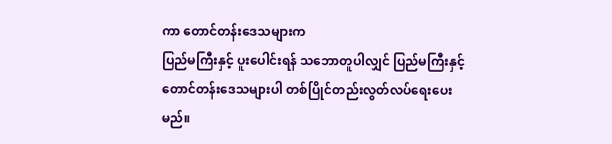ကာ တောင်တန်းဒေသများက
ပြည်မကြီးနှင့် ပူးပေါင်းရန် သဘောတူပါလျှင် ပြည်မကြီးနှင့် တောင်တန်းဒေသများပါ တစ်ပြိုင်တည်းလွတ်လပ်ရေးပေးမည်။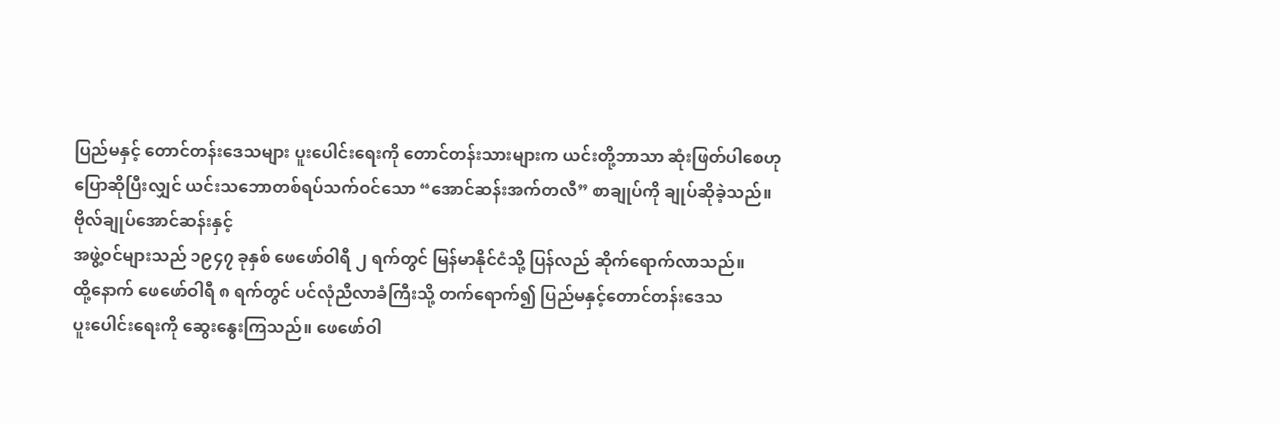ပြည်မနှင့် တောင်တန်းဒေသများ ပူးပေါင်းရေးကို တောင်တန်းသားများက ယင်းတို့ဘာသာ ဆုံးဖြတ်ပါစေဟု
ပြောဆိုပြီးလျှင် ယင်းသဘောတစ်ရပ်သက်ဝင်သော “အောင်ဆန်းအက်တလီ” စာချုပ်ကို ချုပ်ဆိုခဲ့သည်။
ဗိုလ်ချုပ်အောင်ဆန်းနှင့်
အဖွဲ့ဝင်များသည် ၁၉၄၇ ခုနှစ် ဖေဖော်ဝါရီ ၂ ရက်တွင် မြန်မာနိုင်ငံသို့ ပြန်လည် ဆိုက်ရောက်လာသည်။
ထို့နောက် ဖေဖော်ဝါရီ ၈ ရက်တွင် ပင်လုံညီလာခံကြီးသို့ တက်ရောက်၍ ပြည်မနှင့်တောင်တန်းဒေသ
ပူးပေါင်းရေးကို ဆွေးနွေးကြသည်။ ဖေဖော်ဝါ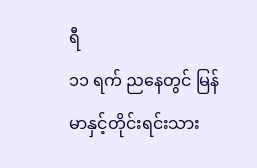ရီ
၁၁ ရက် ညနေတွင် မြန်မာနှင့်တိုင်းရင်းသား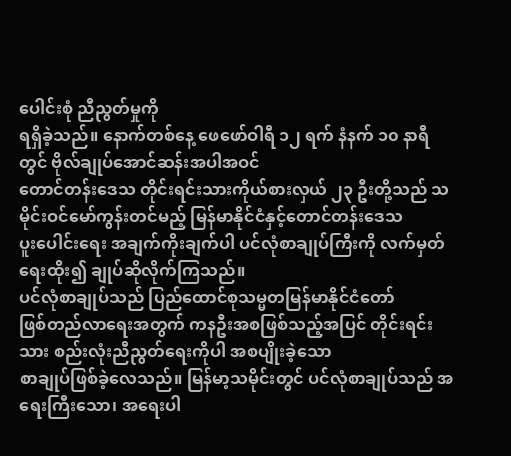ပေါင်းစုံ ညီညွတ်မှုကို
ရရှိခဲ့သည်။ နောက်တစ်နေ့ ဖေဖော်ဝါရီ ၁၂ ရက် နံနက် ၁၀ နာရီတွင် ဗိုလ်ချုပ်အောင်ဆန်းအပါအဝင်
တောင်တန်းဒေသ တိုင်းရင်းသားကိုယ်စားလှယ် ၂၃ ဦးတို့သည် သမိုင်းဝင်မော်ကွန်းတင်မည့် မြန်မာနိုင်ငံနှင့်တောင်တန်းဒေသ
ပူးပေါင်းရေး အချက်ကိုးချက်ပါ ပင်လုံစာချုပ်ကြီးကို လက်မှတ်ရေးထိုး၍ ချုပ်ဆိုလိုက်ကြသည်။
ပင်လုံစာချုပ်သည် ပြည်ထောင်စုသမ္မတမြန်မာနိုင်ငံတော်
ဖြစ်တည်လာရေးအတွက် ကနဦးအစဖြစ်သည့်အပြင် တိုင်းရင်းသား စည်းလုံးညီညွတ်ရေးကိုပါ အစပျိုးခဲ့သော
စာချုပ်ဖြစ်ခဲ့လေသည်။ မြန်မာ့သမိုင်းတွင် ပင်လုံစာချုပ်သည် အရေးကြီးသော၊ အရေးပါ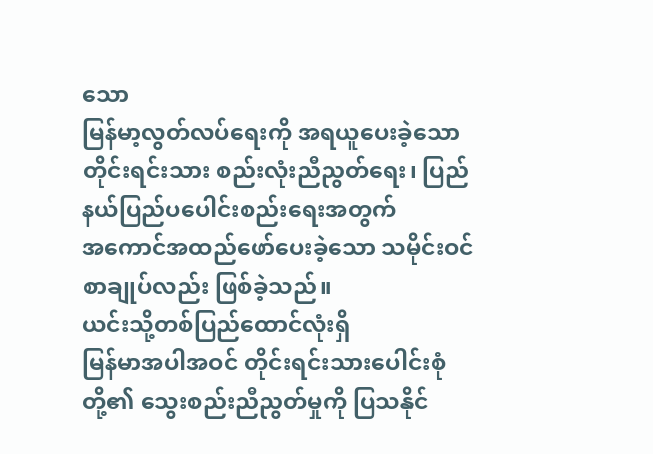သော
မြန်မာ့လွတ်လပ်ရေးကို အရယူပေးခဲ့သော တိုင်းရင်းသား စည်းလုံးညီညွတ်ရေး၊ ပြည်နယ်ပြည်ပပေါင်းစည်းရေးအတွက်
အကောင်အထည်ဖော်ပေးခဲ့သော သမိုင်းဝင်စာချုပ်လည်း ဖြစ်ခဲ့သည်။
ယင်းသို့တစ်ပြည်ထောင်လုံးရှိ
မြန်မာအပါအဝင် တိုင်းရင်းသားပေါင်းစုံတို့၏ သွေးစည်းညီညွတ်မှုကို ပြသနိုင်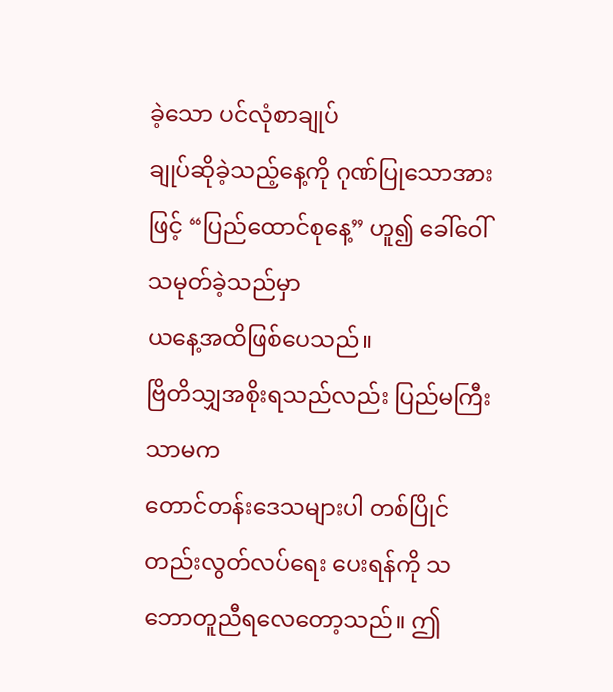ခဲ့သော ပင်လုံစာချုပ်
ချုပ်ဆိုခဲ့သည့်နေ့ကို ဂုဏ်ပြုသောအားဖြင့် “ပြည်ထောင်စုနေ့” ဟူ၍ ခေါ်ဝေါ်သမုတ်ခဲ့သည်မှာ
ယနေ့အထိဖြစ်ပေသည်။
ဗြိတိသျှအစိုးရသည်လည်း ပြည်မကြီးသာမက
တောင်တန်းဒေသများပါ တစ်ပြိုင်တည်းလွတ်လပ်ရေး ပေးရန်ကို သဘောတူညီရလေတော့သည်။ ဤ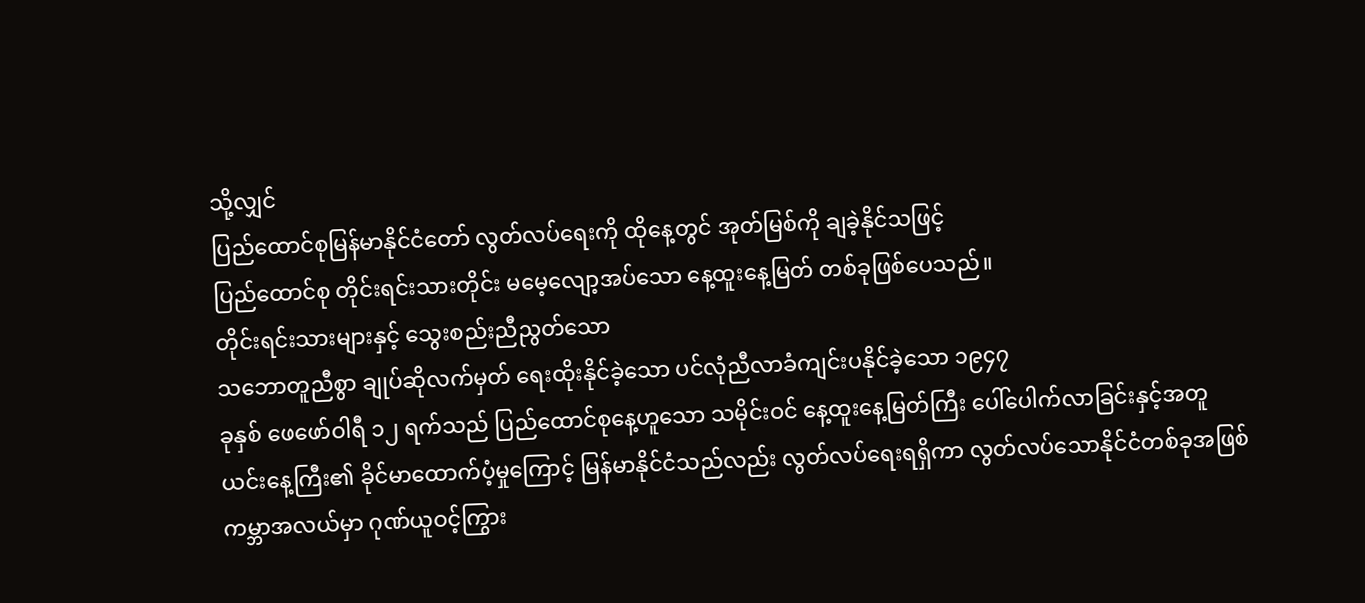သို့လျှင်
ပြည်ထောင်စုမြန်မာနိုင်ငံတော် လွတ်လပ်ရေးကို ထိုနေ့တွင် အုတ်မြစ်ကို ချခဲ့နိုင်သဖြင့်
ပြည်ထောင်စု တိုင်းရင်းသားတိုင်း မမေ့လျော့အပ်သော နေ့ထူးနေ့မြတ် တစ်ခုဖြစ်ပေသည်။
တိုင်းရင်းသားများနှင့် သွေးစည်းညီညွတ်သော
သဘောတူညီစွာ ချုပ်ဆိုလက်မှတ် ရေးထိုးနိုင်ခဲ့သော ပင်လုံညီလာခံကျင်းပနိုင်ခဲ့သော ၁၉၄၇
ခုနှစ် ဖေဖော်ဝါရီ ၁၂ ရက်သည် ပြည်ထောင်စုနေ့ဟူသော သမိုင်းဝင် နေ့ထူးနေ့မြတ်ကြီး ပေါ်ပေါက်လာခြင်းနှင့်အတူ
ယင်းနေ့ကြီး၏ ခိုင်မာထောက်ပံ့မှုကြောင့် မြန်မာနိုင်ငံသည်လည်း လွတ်လပ်ရေးရရှိကာ လွတ်လပ်သောနိုင်ငံတစ်ခုအဖြစ်
ကမ္ဘာအလယ်မှာ ဂုဏ်ယူဝင့်ကြွား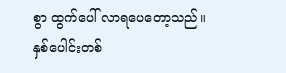စွာ ထွက်ပေါ် လာရပေတော့သည်။
နှစ်ပေါင်းတစ်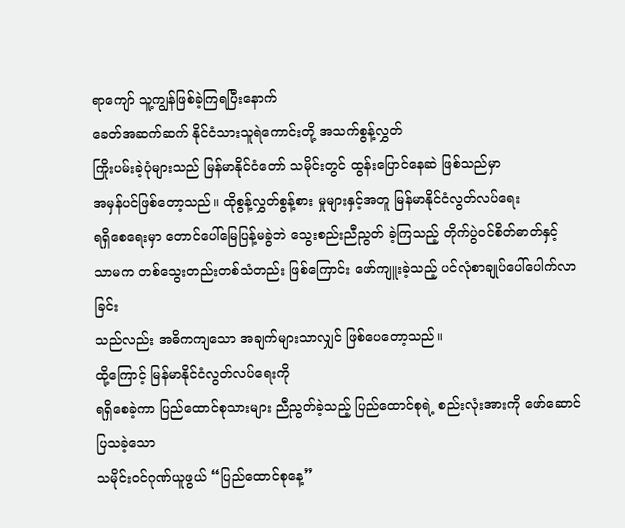ရာကျော် သူ့ကျွန်ဖြစ်ခဲ့ကြရပြီးနောက်
ခေတ်အဆက်ဆက် နိုင်ငံသားသူရဲကောင်းတို့ အသက်စွန့်လွှတ်
ကြိုးပမ်းခဲ့ပုံများသည် မြန်မာနိုင်ငံတော် သမိုင်းတွင် ထွန်းပြောင်နေဆဲ ဖြစ်သည်မှာ
အမှန်ပင်ဖြစ်တော့သည်။ ထိုစွန့်လွှတ်စွန့်စား မှုများနှင့်အတူ မြန်မာနိုင်ငံလွတ်လပ်ရေး
ရရှိစေရေးမှာ တောင်ပေါ်မြေပြန့်မခွဲဘဲ သွေးစည်းညီညွတ် ခဲ့ကြသည့် တိုက်ပွဲဝင်စိတ်ဓာတ်နှင့်
သာမက တစ်သွေးတည်းတစ်သံတည်း ဖြစ်ကြောင်း ဖော်ကျူးခဲ့သည့် ပင်လုံစာချုပ်ပေါ်ပေါက်လာခြင်း
သည်လည်း အဓိကကျသော အချက်များသာလျှင် ဖြစ်ပေတော့သည်။
ထို့ကြောင့် မြန်မာနိုင်ငံလွတ်လပ်ရေးကို
ရရှိစေခဲ့ကာ ပြည်ထောင်စုသားများ ညီညွတ်ခဲ့သည့် ပြည်ထောင်စုရဲ့ စည်းလုံးအားကို ဖော်ဆောင်ပြသခဲ့သော
သမိုင်းဝင်ဂုဏ်ယူဖွယ် “ပြည်ထောင်စုနေ့”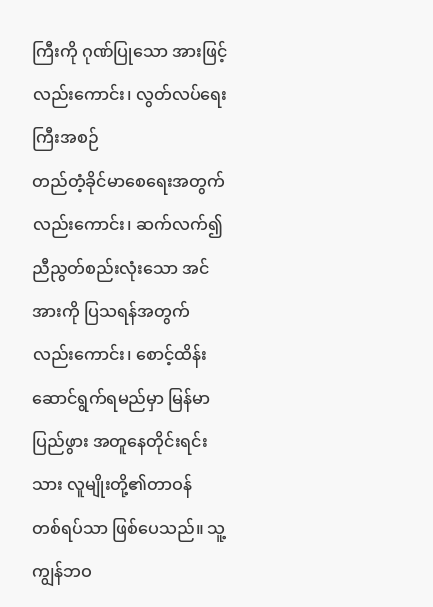ကြီးကို ဂုဏ်ပြုသော အားဖြင့်လည်းကောင်း၊ လွတ်လပ်ရေးကြီးအစဉ်
တည်တံ့ခိုင်မာစေရေးအတွက်လည်းကောင်း၊ ဆက်လက်၍ ညီညွတ်စည်းလုံးသော အင်အားကို ပြသရန်အတွက်
လည်းကောင်း၊ စောင့်ထိန်းဆောင်ရွက်ရမည်မှာ မြန်မာပြည်ဖွား အတူနေတိုင်းရင်းသား လူမျိုးတို့၏တာဝန်
တစ်ရပ်သာ ဖြစ်ပေသည်။ သူ့ကျွန်ဘဝ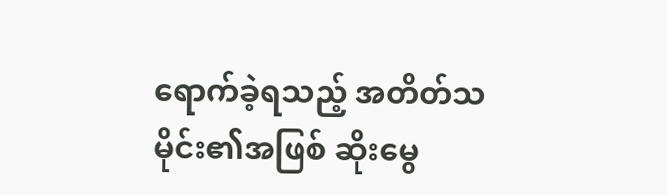ရောက်ခဲ့ရသည့် အတိတ်သမိုင်း၏အဖြစ် ဆိုးမွေ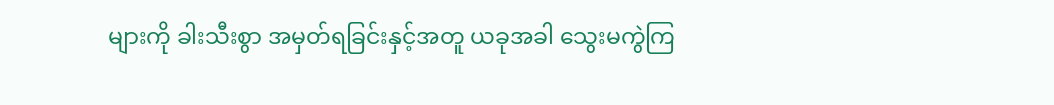များကို ခါးသီးစွာ အမှတ်ရခြင်းနှင့်အတူ ယခုအခါ သွေးမကွဲကြ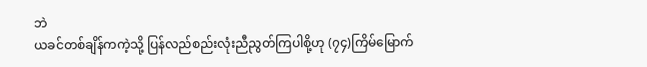ဘဲ
ယခင်တစ်ချိန်ကကဲ့သို့ ပြန်လည်စည်းလုံးညီညွတ်ကြပါစို့ဟု (၇၄)ကြိမ်မြောက်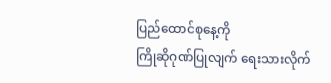ပြည်ထောင်စုနေ့ကို
ကြိုဆိုဂုဏ်ပြုလျက် ရေးသားလိုက်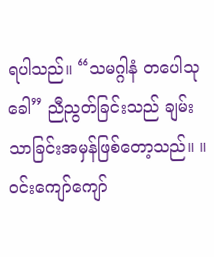ရပါသည်။ “သမဂ္ဂါနံ တပေါသုခေါ” ညီညွတ်ခြင်းသည် ချမ်းသာခြင်းအမှန်ဖြစ်တော့သည်။ ။
ဝင်းကျော်ကျော်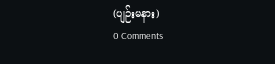(ပျဉ်းမနား)
0 Comments